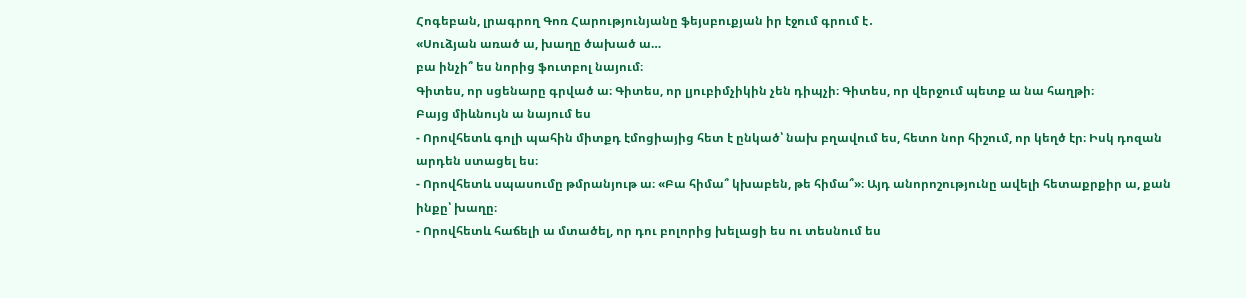Հոգեբան, լրագրող Գոռ Հարությունյանը ֆեյսբուքյան իր էջում գրում է․
«Սուձյան առած ա, խաղը ծախած ա…
բա ինչի՞ ես նորից ֆուտբոլ նայում։
Գիտես, որ սցենարը գրված ա։ Գիտես, որ լյուբիմչիկին չեն դիպչի։ Գիտես, որ վերջում պետք ա նա հաղթի։
Բայց միևնույն ա նայում ես
- Որովհետև գոլի պահին միտքդ էմոցիայից հետ է ընկած՝ նախ բղավում ես, հետո նոր հիշում, որ կեղծ էր։ Իսկ դոզան արդեն ստացել ես։
- Որովհետև սպասումը թմրանյութ ա։ «Բա հիմա՞ կխաբեն, թե հիմա՞»։ Այդ անորոշությունը ավելի հետաքրքիր ա, քան ինքը՝ խաղը։
- Որովհետև հաճելի ա մտածել, որ դու բոլորից խելացի ես ու տեսնում ես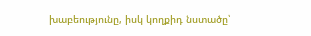խաբեությունը, իսկ կողքիդ նստածը՝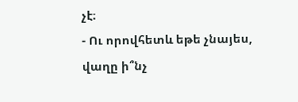չէ։
- Ու որովհետև եթե չնայես, վաղը ի՞նչ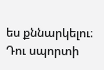ես քննարկելու։
Դու սպորտի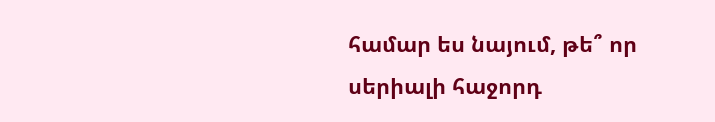համար ես նայում, թե՞ որ սերիալի հաջորդ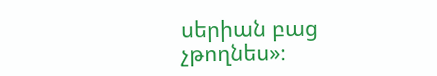սերիան բաց չթողնես»։